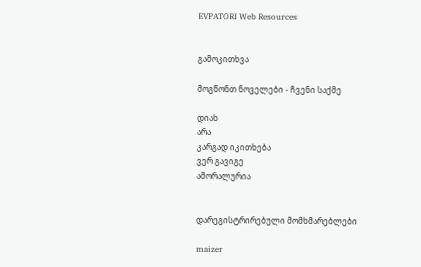EVPATORI Web Resources


გამოკითხვა

მოგწონთ ნოველები - ჩვენი საქმე

დიახ
არა
კარგად იკითხება
ვერ გავიგე
ამორალურია


დარეგისტრირებული მომხმარებლები

maizer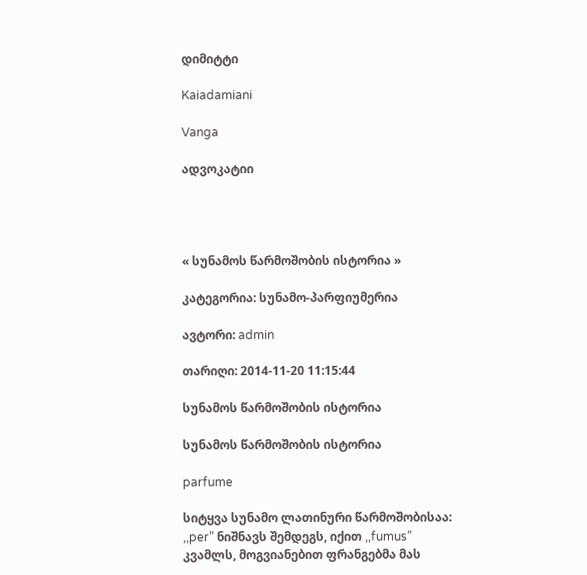დიმიტტი

Kaiadamiani

Vanga

ადვოკატიი




« სუნამოს წარმოშობის ისტორია »

კატეგორია: სუნამო-პარფიუმერია

ავტორი: admin

თარიღი: 2014-11-20 11:15:44

სუნამოს წარმოშობის ისტორია

სუნამოს წარმოშობის ისტორია

parfume

სიტყვა სუნამო ლათინური წარმოშობისაა: ,,per” ნიშნავს შემდეგს, იქით ,,fumus” კვამლს, მოგვიანებით ფრანგებმა მას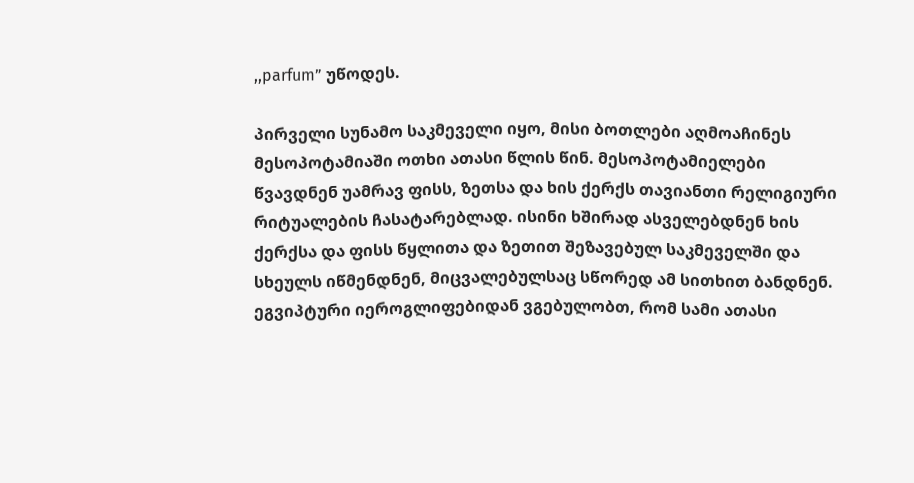,,parfum” უწოდეს.

პირველი სუნამო საკმეველი იყო, მისი ბოთლები აღმოაჩინეს მესოპოტამიაში ოთხი ათასი წლის წინ. მესოპოტამიელები წვავდნენ უამრავ ფისს, ზეთსა და ხის ქერქს თავიანთი რელიგიური რიტუალების ჩასატარებლად. ისინი ხშირად ასველებდნენ ხის ქერქსა და ფისს წყლითა და ზეთით შეზავებულ საკმეველში და სხეულს იწმენდნენ, მიცვალებულსაც სწორედ ამ სითხით ბანდნენ.
ეგვიპტური იეროგლიფებიდან ვგებულობთ, რომ სამი ათასი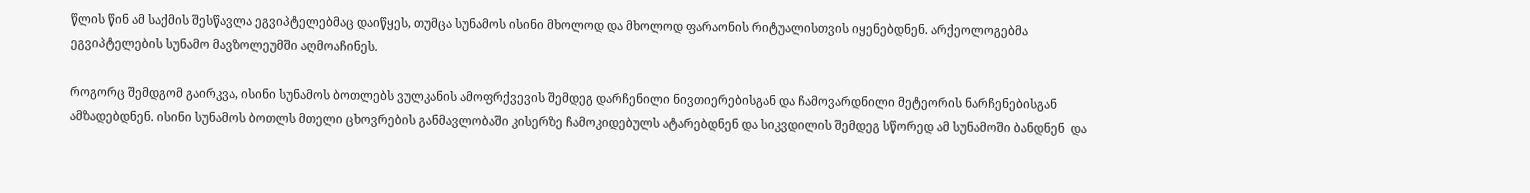წლის წინ ამ საქმის შესწავლა ეგვიპტელებმაც დაიწყეს, თუმცა სუნამოს ისინი მხოლოდ და მხოლოდ ფარაონის რიტუალისთვის იყენებდნენ. არქეოლოგებმა ეგვიპტელების სუნამო მავზოლეუმში აღმოაჩინეს.

როგორც შემდგომ გაირკვა, ისინი სუნამოს ბოთლებს ვულკანის ამოფრქვევის შემდეგ დარჩენილი ნივთიერებისგან და ჩამოვარდნილი მეტეორის ნარჩენებისგან ამზადებდნენ. ისინი სუნამოს ბოთლს მთელი ცხოვრების განმავლობაში კისერზე ჩამოკიდებულს ატარებდნენ და სიკვდილის შემდეგ სწორედ ამ სუნამოში ბანდნენ  და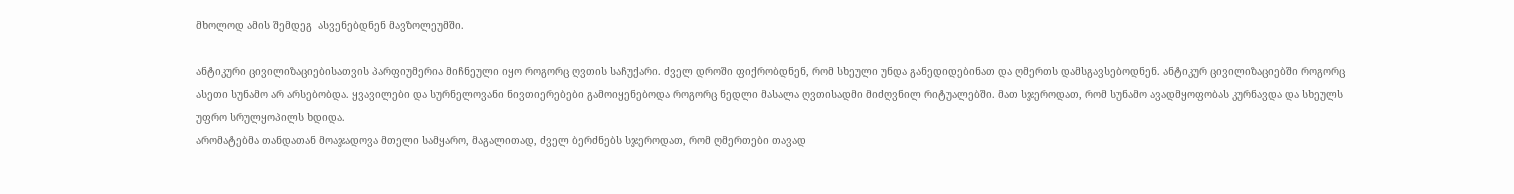მხოლოდ ამის შემდეგ  ასვენებდნენ მავზოლეუმში.

ანტიკური ცივილიზაციებისათვის პარფიუმერია მიჩნეული იყო როგორც ღვთის საჩუქარი. ძველ დროში ფიქრობდნენ, რომ სხეული უნდა განედიდებინათ და ღმერთს დამსგავსებოდნენ. ანტიკურ ცივილიზაციებში როგორც ასეთი სუნამო არ არსებობდა. ყვავილები და სურნელოვანი ნივთიერებები გამოიყენებოდა როგორც ნედლი მასალა ღვთისადმი მიძღვნილ რიტუალებში. მათ სჯეროდათ, რომ სუნამო ავადმყოფობას კურნავდა და სხეულს უფრო სრულყოპილს ხდიდა.
არომატებმა თანდათან მოაჯადოვა მთელი სამყარო, მაგალითად, ძველ ბერძნებს სჯეროდათ, რომ ღმერთები თავად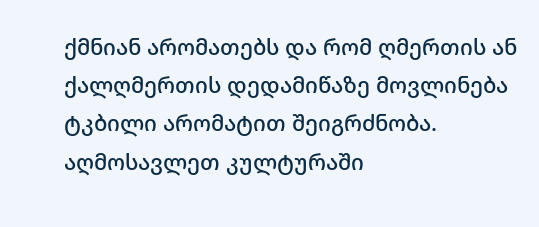ქმნიან არომათებს და რომ ღმერთის ან ქალღმერთის დედამიწაზე მოვლინება ტკბილი არომატით შეიგრძნობა.  აღმოსავლეთ კულტურაში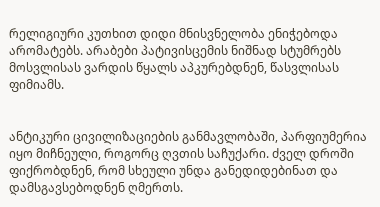რელიგიური კუთხით დიდი მნისვნელობა ენიჭებოდა არომატებს. არაბები პატივისცემის ნიშნად სტუმრებს მოსვლისას ვარდის წყალს აპკურებდნენ, წასვლისას ფიმიამს.


ანტიკური ცივილიზაციების განმავლობაში, პარფიუმერია იყო მიჩნეული, როგორც ღვთის საჩუქარი. ძველ დროში ფიქრობდნენ, რომ სხეული უნდა განედიდებინათ და დამსგავსებოდნენ ღმერთს.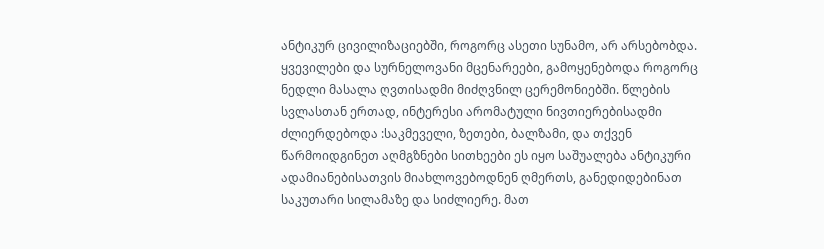ანტიკურ ცივილიზაციებში, როგორც ასეთი სუნამო, არ არსებობდა. ყვევილები და სურნელოვანი მცენარეები, გამოყენებოდა როგორც ნედლი მასალა ღვთისადმი მიძღვნილ ცერემონიებში. წლების სვლასთან ერთად, ინტერესი არომატული ნივთიერებისადმი ძლიერდებოდა :საკმეველი, ზეთები, ბალზამი, და თქვენ წარმოიდგინეთ აღმგზნები სითხეები ეს იყო საშუალება ანტიკური ადამიანებისათვის მიახლოვებოდნენ ღმერთს, განედიდებინათ საკუთარი სილამაზე და სიძლიერე. მათ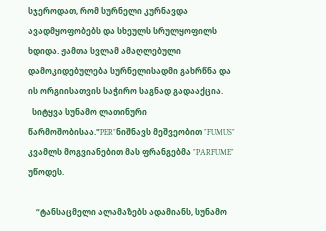სჯეროდათ, რომ სურნელი კურნავდა ავადმყოფობებს და სხეულს სრულყოფილს ხდიდა. ჟამთა სვლამ ამაღლებული დამოკიდებულება სურნელისადმი გახრწნა და ის ორგიისათვის საჭირო საგნად გადააქცია.
  სიტყვა სუნამო ლათინური წარმოშობისაა."PER"ნიშნავს მეშვეობით "FUMUS" კვამლს მოგვიანებით მას ფრანგებმა "PARFUME" უწოდეს.

    “ტანსაცმელი ალამაზებს ადამიანს, სუნამო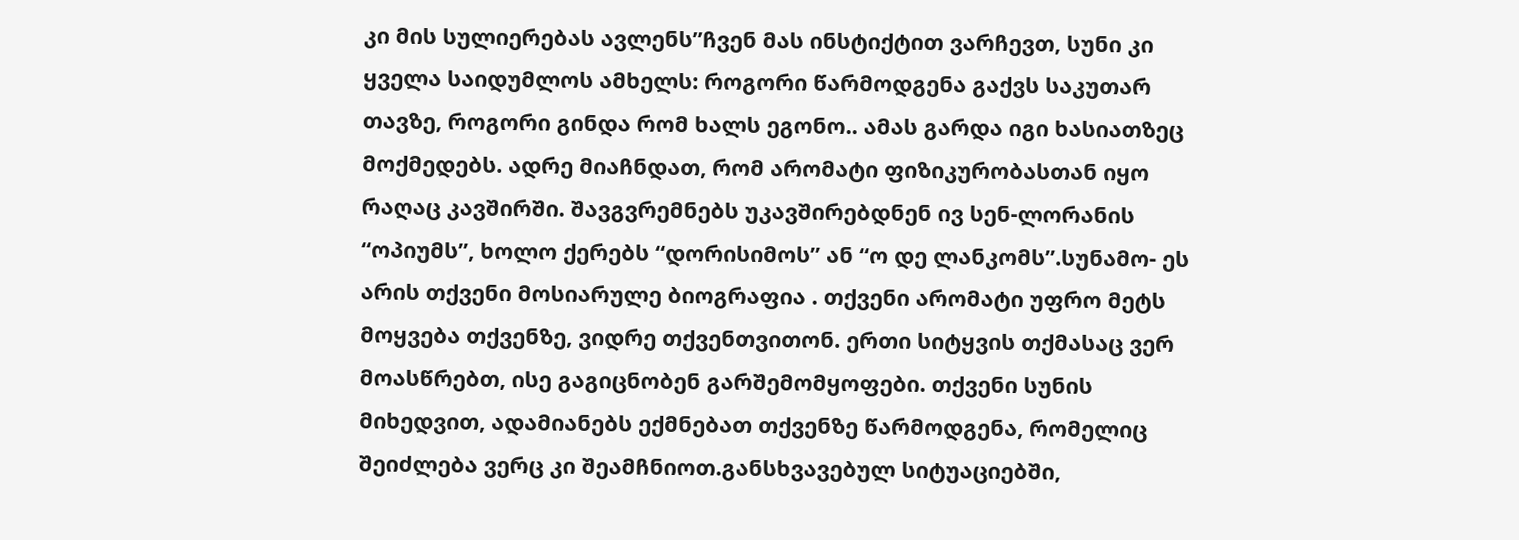კი მის სულიერებას ავლენს”ჩვენ მას ინსტიქტით ვარჩევთ, სუნი კი ყველა საიდუმლოს ამხელს: როგორი წარმოდგენა გაქვს საკუთარ თავზე, როგორი გინდა რომ ხალს ეგონო.. ამას გარდა იგი ხასიათზეც მოქმედებს. ადრე მიაჩნდათ, რომ არომატი ფიზიკურობასთან იყო რაღაც კავშირში. შავგვრემნებს უკავშირებდნენ ივ სენ-ლორანის “ოპიუმს”, ხოლო ქერებს “დორისიმოს” ან “ო დე ლანკომს”.სუნამო- ეს არის თქვენი მოსიარულე ბიოგრაფია . თქვენი არომატი უფრო მეტს მოყვება თქვენზე, ვიდრე თქვენთვითონ. ერთი სიტყვის თქმასაც ვერ მოასწრებთ, ისე გაგიცნობენ გარშემომყოფები. თქვენი სუნის მიხედვით, ადამიანებს ექმნებათ თქვენზე წარმოდგენა, რომელიც შეიძლება ვერც კი შეამჩნიოთ.განსხვავებულ სიტუაციებში,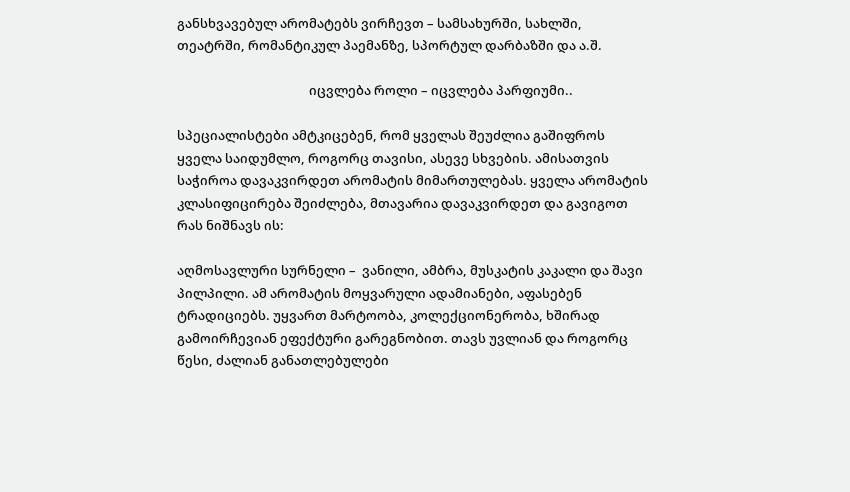განსხვავებულ არომატებს ვირჩევთ – სამსახურში, სახლში, თეატრში, რომანტიკულ პაემანზე, სპორტულ დარბაზში და ა.შ.

                                            იცვლება როლი – იცვლება პარფიუმი..

სპეციალისტები ამტკიცებენ, რომ ყველას შეუძლია გაშიფროს ყველა საიდუმლო, როგორც თავისი, ასევე სხვების. ამისათვის საჭიროა დავაკვირდეთ არომატის მიმართულებას. ყველა არომატის კლასიფიცირება შეიძლება, მთავარია დავაკვირდეთ და გავიგოთ რას ნიშნავს ის:

აღმოსავლური სურნელი –  ვანილი, ამბრა, მუსკატის კაკალი და შავი პილპილი. ამ არომატის მოყვარული ადამიანები, აფასებენ ტრადიციებს. უყვართ მარტოობა, კოლექციონერობა, ხშირად გამოირჩევიან ეფექტური გარეგნობით. თავს უვლიან და როგორც წესი, ძალიან განათლებულები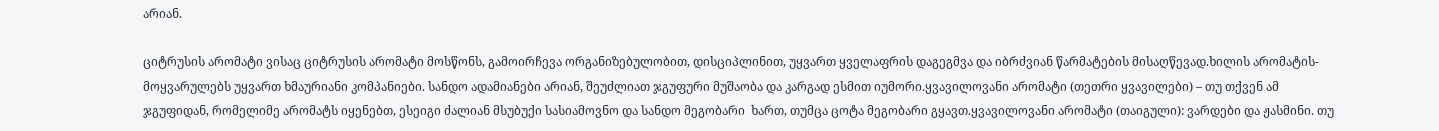არიან.

ციტრუსის არომატი ვისაც ციტრუსის არომატი მოსწონს, გამოირჩევა ორგანიზებულობით, დისციპლინით, უყვართ ყველაფრის დაგეგმვა და იბრძვიან წარმატების მისაღწევად.ხილის არომატის- მოყვარულებს უყვართ ხმაურიანი კომპანიები. სანდო ადამიანები არიან, შეუძლიათ ჯგუფური მუშაობა და კარგად ესმით იუმორი.ყვავილოვანი არომატი (თეთრი ყვავილები) – თუ თქვენ ამ ჯგუფიდან, რომელიმე არომატს იყენებთ, ესეიგი ძალიან მსუბუქი სასიამოვნო და სანდო მეგობარი  ხართ, თუმცა ცოტა მეგობარი გყავთ.ყვავილოვანი არომატი (თაიგული): ვარდები და ჟასმინი. თუ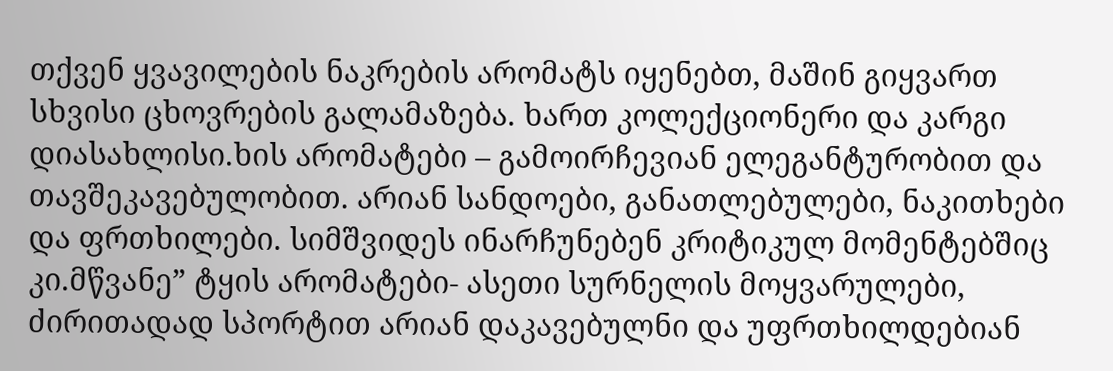თქვენ ყვავილების ნაკრების არომატს იყენებთ, მაშინ გიყვართ სხვისი ცხოვრების გალამაზება. ხართ კოლექციონერი და კარგი დიასახლისი.ხის არომატები – გამოირჩევიან ელეგანტურობით და თავშეკავებულობით. არიან სანდოები, განათლებულები, ნაკითხები და ფრთხილები. სიმშვიდეს ინარჩუნებენ კრიტიკულ მომენტებშიც კი.მწვანე” ტყის არომატები- ასეთი სურნელის მოყვარულები, ძირითადად სპორტით არიან დაკავებულნი და უფრთხილდებიან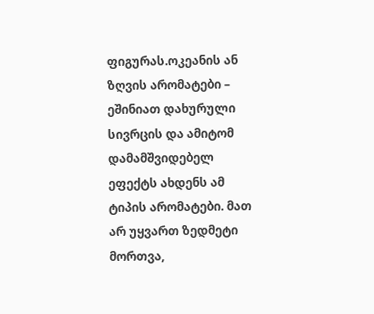ფიგურას.ოკეანის ან ზღვის არომატები – ეშინიათ დახურული სივრცის და ამიტომ დამამშვიდებელ ეფექტს ახდენს ამ ტიპის არომატები. მათ არ უყვართ ზედმეტი მორთვა,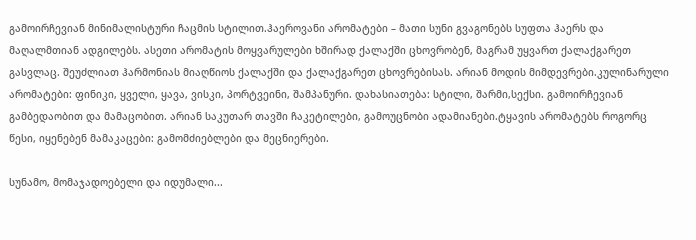გამოირჩევიან მინიმალისტური ჩაცმის სტილით.ჰაეროვანი არომატები – მათი სუნი გვაგონებს სუფთა ჰაერს და მაღალმთიან ადგილებს. ასეთი არომატის მოყვარულები ხშირად ქალაქში ცხოვრობენ, მაგრამ უყვართ ქალაქგარეთ გასვლაც. შეუძლიათ ჰარმონიას მიაღწიოს ქალაქში და ქალაქგარეთ ცხოვრებისას. არიან მოდის მიმდევრები.კულინარული არომატები: ფინიკი, ყველი, ყავა, ვისკი, პორტვეინი, შამპანური. დახასიათება: სტილი, შარმი,სექსი. გამოირჩევიან გამბედაობით და მამაცობით. არიან საკუთარ თავში ჩაკეტილები, გამოუცნობი ადამიანები.ტყავის არომატებს როგორც წესი, იყენებენ მამაკაცები: გამომძიებლები და მეცნიერები.

სუნამო, მომაჯადოებელი და იდუმალი...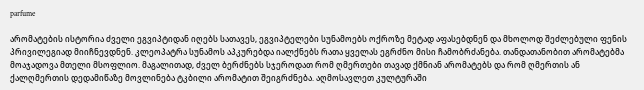parfume

არომატების ისტორია ძველი ეგვიპტიდან იღებს სათავეს, ეგვიპტელები სუნამოებს ოქროზე მეტად აფასებდნენ და მხოლოდ შეძლებული ფენის პრივილეგიად მიიჩნევდნენ. კლეოპატრა სუნამოს აპკურებდა იალქნებს რათა ყველას ეგრძნო მისი ჩამობრძანება. თანდათანობით არომატებმა მოაჯადოვა მთელი მსოფლიო. მაგალითად, ძველ ბერძნებს სჯეროდათ რომ ღმერთები თავად ქმნიან არომატებს და რომ ღმერთის ან ქალღმერთის დედამიწაზე მოვლინება ტკბილი არომატით შეიგრძნება. აღმოსავლეთ კულტურაში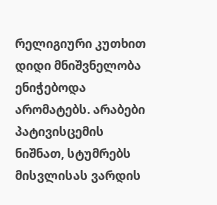რელიგიური კუთხით დიდი მნიშვნელობა ენიჭებოდა არომატებს. არაბები პატივისცემის ნიშნათ, სტუმრებს მისვლისას ვარდის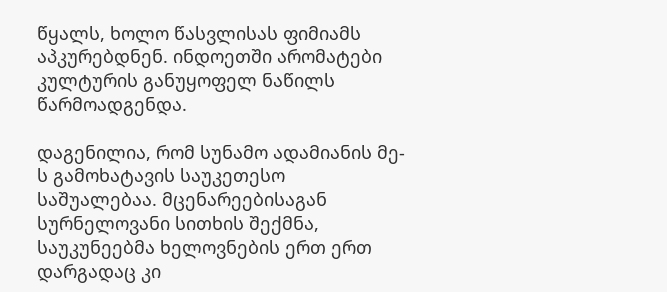წყალს, ხოლო წასვლისას ფიმიამს აპკურებდნენ. ინდოეთში არომატები კულტურის განუყოფელ ნაწილს წარმოადგენდა.

დაგენილია, რომ სუნამო ადამიანის მე-ს გამოხატავის საუკეთესო საშუალებაა. მცენარეებისაგან სურნელოვანი სითხის შექმნა, საუკუნეებმა ხელოვნების ერთ ერთ დარგადაც კი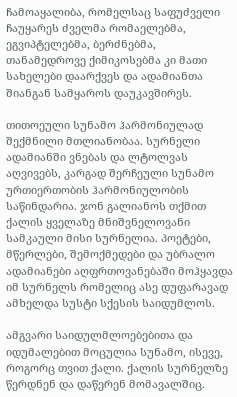ჩამოაყალიბა, რომელსაც საფუძველი ჩაუყარეს ძველმა რომაელებმა, ეგვიპტელებმა, ბერძნებმა, თანამედროვე ქიმიკოსებმა კი მათი სახელები დაარქვეს და ადამიანთა შიანგან სამყაროს დაუკავშირეს.

თითოეული სუნამო ჰარმონიულად შექმნილი მთლიანობაა. სურნელი ადამიანში ვნებას და ლტოლვას აღვივებს, კარგად შერჩეული სუნამო ურთიერთობის ჰარმონიულობის საწინდარია. ჯონ გალიანოს თქმით ქალის ყველაზე მნიშვნელოვანი სამკაული მისი სურნელია. პოეტები, მწერლები, შემოქმედები და უბრალო ადამიანები აღფრთოვანებაში მოჰყავდა იმ სურნელს რომელიც ასე დუფარავად ამხელდა სუსტი სქესის საიდუმლოს.

ამგვარი საიდულმლოებებითა და იდუმალებით მოცულია სუნამო, ისევე, როგორც თვით ქალი. ქალის სურნელზე წერდნენ და დაწერენ მომავალშიც.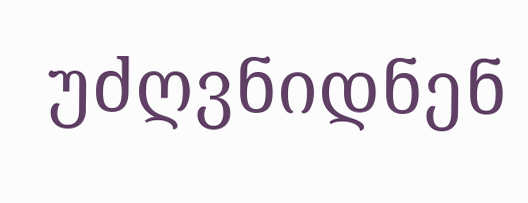უძღვნიდნენ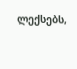ლექსებს,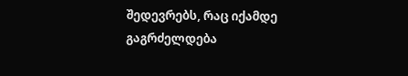შედევრებს, რაც იქამდე გაგრძელდება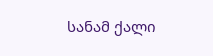სანამ ქალი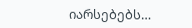იარსებებს…